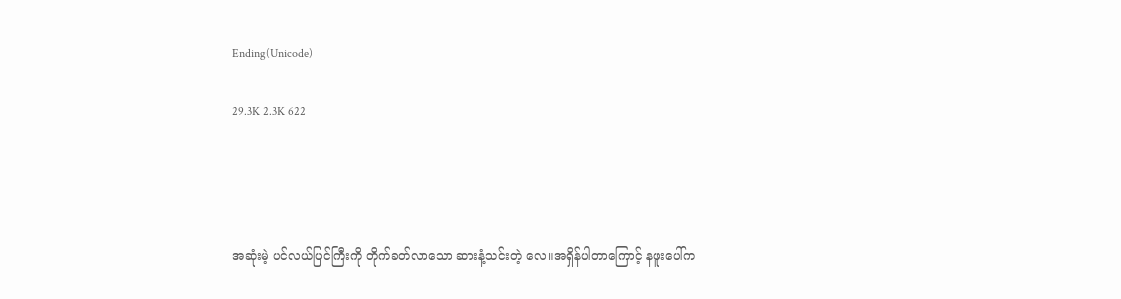Ending(Unicode)

29.3K 2.3K 622




အဆုံးမဲ့ ပင်လယ်ပြင်ကြီးကို တိုက်ခတ်လာသော ဆားနံ့သင်းတဲ့ လေ။အရှိန်ပါတာကြောင့် နဖူးပေါ်က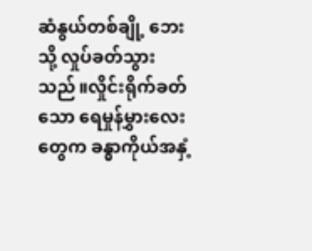ဆံနွယ်တစ်ချို့ ဘေးသို့ လှုပ်ခတ်သွားသည်။လှိုင်းရိုက်ခတ်သော ရေမှုန်မွှားလေးတွေက ခန္ဓာကိုယ်အနှံ့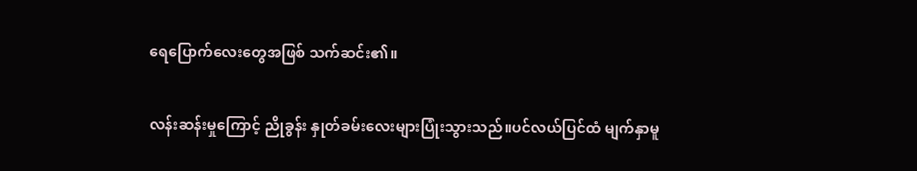ရေပြောက်လေးတွေအဖြစ် သက်ဆင်း၏။

လန်းဆန်းမှုကြောင့် ညိုခွန်း နှုတ်ခမ်းလေးများပြုံးသွားသည်။ပင်လယ်ပြင်ထံ မျက်နှာမူ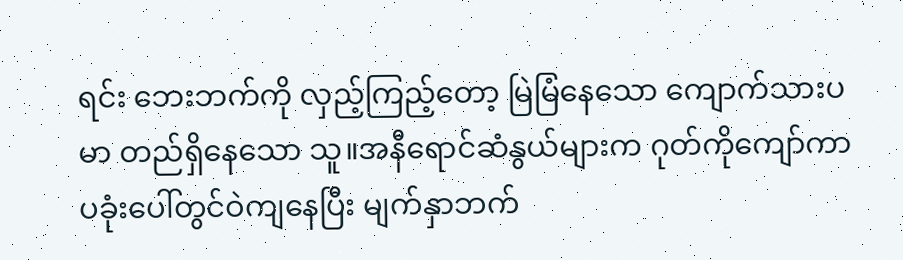ရင်း ဘေးဘက်ကို လှည့်ကြည့်တော့ မြဲမြံနေသော ကျောက်သားပမာ တည်ရှိနေသော သူ။အနီရောင်ဆံနွယ်များက ဂုတ်ကိုကျော်ကာ ပခုံးပေါ်တွင်ဝဲကျနေပြီး မျက်နှာဘက်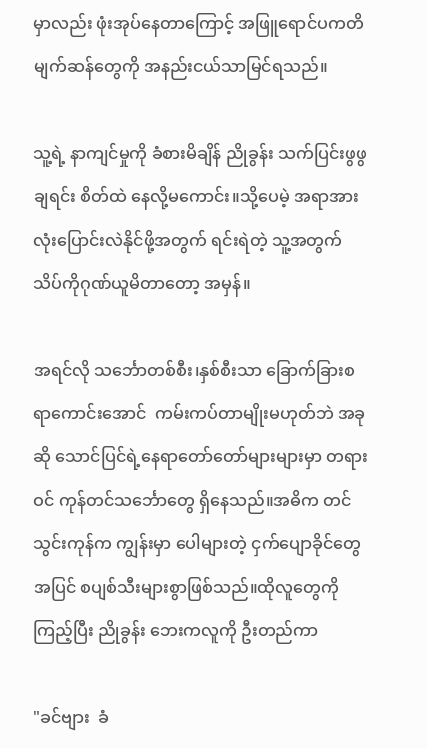မှာလည်း ဖုံးအုပ်နေတာကြောင့် အဖြူရောင်ပကတိ မျက်ဆန်တွေကို အနည်းငယ်သာမြင်ရသည်။

သူ့ရဲ့ နာကျင်မှုကို ခံစားမိချိန် ညိုခွန်း သက်ပြင်းဖွဖွချရင်း စိတ်ထဲ နေလို့မကောင်း။သို့ပေမဲ့ အရာအားလုံးပြောင်းလဲနိုင်ဖို့အတွက် ရင်းရဲတဲ့ သူ့အတွက် သိပ်ကိုဂုဏ်ယူမိတာတော့ အမှန်။

အရင်လို သင်္ဘောတစ်စီး၊နှစ်စီးသာ ခြောက်ခြားစရာကောင်းအောင်  ကမ်းကပ်တာမျိုးမဟုတ်ဘဲ အခုဆို သောင်ပြင်ရဲ့နေရာတော်တော်များများမှာ တရားဝင် ကုန်တင်သင်္ဘောတွေ ရှိနေသည်။အဓိက တင်သွင်းကုန်က ကျွန်းမှာ ပေါများတဲ့ ငှက်ပျောခိုင်တွေအပြင် စပျစ်သီးများစွာဖြစ်သည်။ထိုလူတွေကိုကြည့်ပြီး ညိုခွန်း ဘေးကလူကို ဦးတည်ကာ

"ခင်ဗျား  ခံ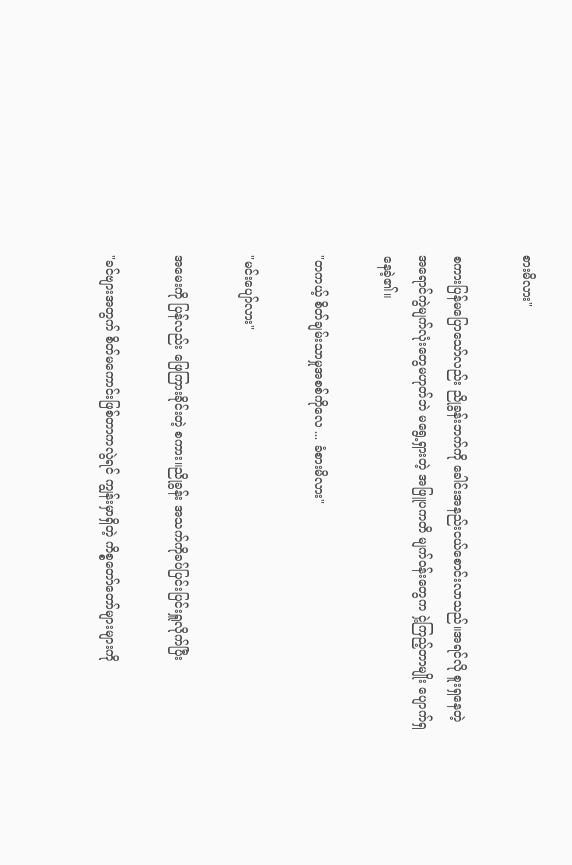စားမိလား"

စကားပြန်မပြောသော်လည်း ညိုခွန်းဘက်ကို ခေါင်းအနည်းငယ်စောင်းလာသည်။အရင်လို စူးရှနေတဲ့ အရောင်ကွဲမျက်လုံးတွေမဟုတ်ဘဲ မရွေ့ရှားတဲ့ အဖြူပကတိ မျက်ဝန်းတွေက ငှဲ့ကြည့်တာမျိုး ပျောက်ရှနေခဲ့၏။

"တကယ့် စိတ်ချမ်းသာမှုအစစ်ကိုလေ ... ခံစားမိလား"

"မင်းပျော်လား"

အမေးကို ပြန်လည်း ဖြေကြားခိုင်းတဲ့ စကား။ညိုခွန်း အသက်ကိုခပ်ပြင်းပြင်းရှူလိုက်ပြီး

"ခင်ဗျားအတွက် စိတ်မကောင်းဖြစ်တာကလွဲရင် ကျွန်းမှာရှိတဲ့ ကိစ္စတော်တော်များများကို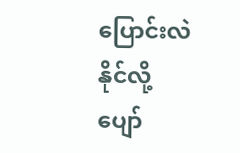ပြောင်းလဲနိုင်လို့ ပျော်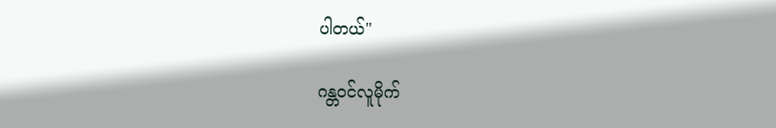ပါတယ်"

ဂန္တဝင်လူမိုက်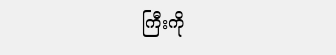ကြီးကို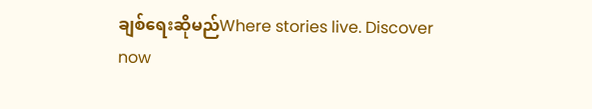ချစ်ရေးဆိုမည်Where stories live. Discover now